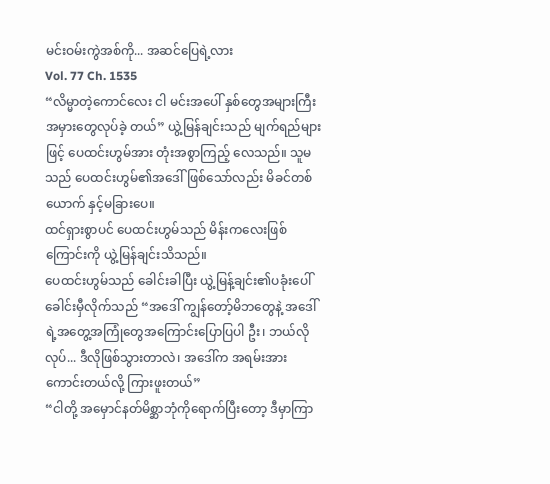မင်းဝမ်းကွဲအစ်ကို... အဆင်ပြေရဲ့လား
Vol. 77 Ch. 1535
“လိမ္မာတဲ့ကောင်လေး ငါ မင်းအပေါ် နှစ်တွေအများကြီး အမှားတွေလုပ်ခဲ့ တယ်” ယွဲ့မြန်ချင်းသည် မျက်ရည်များဖြင့် ပေထင်းဟွမ်အား တုံးအစွာကြည့် လေသည်။ သူမသည် ပေထင်းဟွမ်၏အဒေါ်ဖြစ်သော်လည်း မိခင်တစ်ယောက် နှင့်မခြားပေ။
ထင်ရှားစွာပင် ပေထင်းဟွမ်သည် မိန်းကလေးဖြစ်ကြောင်းကို ယွဲ့မြန်ချင်းသိသည်။
ပေထင်းဟွမ်သည် ခေါင်းခါပြီး ယွဲ့မြန့်ချင်း၏ပခုံးပေါ် ခေါင်းမှီလိုက်သည် “အဒေါ် ကျွန်တော့်မိဘတွေနဲ့ အဒေါ်ရဲ့အတွေ့အကြုံတွေအကြောင်းပြောပြပါ ဦး၊ ဘယ်လိုလုပ်... ဒီလိုဖြစ်သွားတာလဲ၊ အဒေါ်က အရမ်းအားကောင်းတယ်လို့ ကြားဖူးတယ်”
“ငါတို့ အမှောင်နတ်မိစ္ဆာဘုံကိုရောက်ပြီးတော့ ဒီမှာကြာ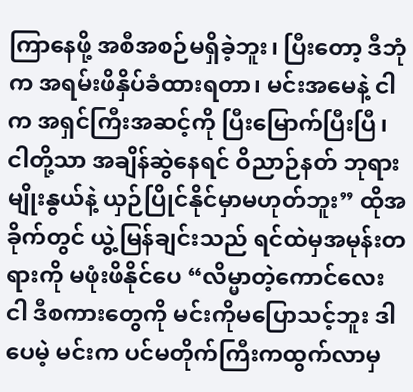ကြာနေဖို့ အစီအစဉ်မရှိခဲ့ဘူး၊ ပြီးတော့ ဒီဘုံက အရမ်းဖိနှိပ်ခံထားရတာ၊ မင်းအမေနဲ့ ငါက အရှင်ကြီးအဆင့်ကို ပြီးမြောက်ပြီးပြီ၊ ငါတို့သာ အချိန်ဆွဲနေရင် ဝိညာဉ်နတ် ဘုရားမျိုးနွယ်နဲ့ ယှဉ်ပြိုင်နိုင်မှာမဟုတ်ဘူး” ထိုအခိုက်တွင် ယွဲ့မြန်ချင်းသည် ရင်ထဲမှအမုန်းတရားကို မဖုံးဖိနိုင်ပေ “လိမ္မာတဲ့ကောင်လေး ငါ ဒီစကားတွေကို မင်းကိုမပြောသင့်ဘူး ဒါပေမဲ့ မင်းက ပင်မတိုက်ကြီးကထွက်လာမှ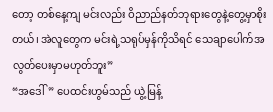တော့ တစ်နေ့ကျ မင်းလည်း ဝိညာည်နတ်ဘုရားတွေနဲ့တွေ့မှာစိုးတယ်၊ အဲလူတွေက မင်းရဲ့သရုပ်မှန်ကိုသိရင် သေချာပေါက်အလွတ်ပေးမှာမဟုတ်ဘူး”
“အဒေါ်” ပေထင်းဟွမ်သည် ယွဲ့မြန့်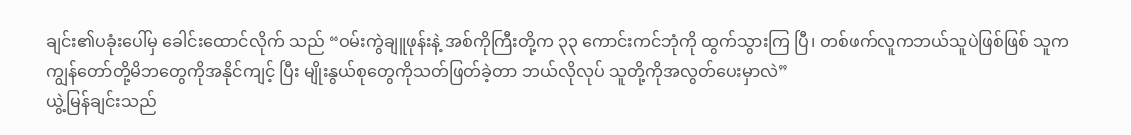ချင်း၏ပခုံးပေါ်မှ ခေါင်းထောင်လိုက် သည် “ဝမ်းကွဲချူဖုန်းနဲ့ အစ်ကိုကြီးတို့က ၃၃ ကောင်းကင်ဘုံကို ထွက်သွားကြ ပြီ၊ တစ်ဖက်လူကဘယ်သူပဲဖြစ်ဖြစ် သူက ကျွန်တော်တို့မိဘတွေကိုအနိုင်ကျင့် ပြီး မျိုးနွယ်စုတွေကိုသတ်ဖြတ်ခဲ့တာ ဘယ်လိုလုပ် သူတို့ကိုအလွတ်ပေးမှာလဲ”
ယွဲ့မြန်ချင်းသည်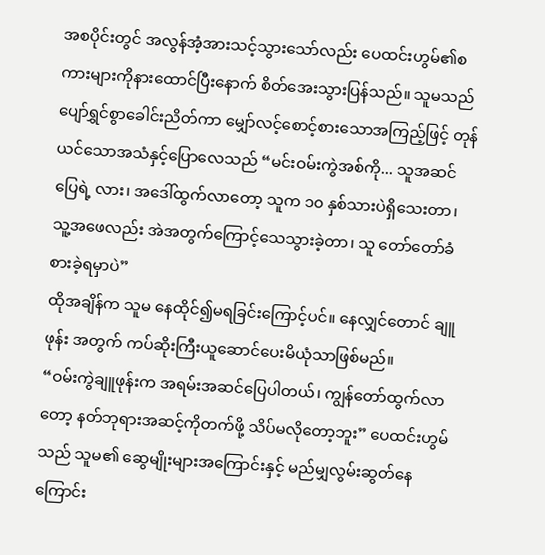အစပိုင်းတွင် အလွန်အံ့အားသင့်သွားသော်လည်း ပေထင်းဟွမ်၏စကားများကိုနားထောင်ပြီးနောက် စိတ်အေးသွားပြန်သည်။ သူမသည် ပျော်ရွှင်စွာခေါင်းညိတ်ကာ မျှော်လင့်စောင့်စားသောအကြည့်ဖြင့် တုန်ယင်သောအသံနှင့်ပြောလေသည် “မင်းဝမ်းကွဲအစ်ကို... သူအဆင်ပြေရဲ့ လား၊ အဒေါ်ထွက်လာတော့ သူက ၁၀ နှစ်သားပဲရှိသေးတာ၊ သူ့အဖေလည်း အဲအတွက်ကြောင့်သေသွားခဲ့တာ၊ သူ တော်တော်ခံစားခဲ့ရမှာပဲ”
ထိုအချိန်က သူမ နေထိုင်၍မရခြင်းကြောင့်ပင်။ နေလျှင်တောင် ချူဖုန်း အတွက် ကပ်ဆိုးကြီးယူဆောင်ပေးမိယုံသာဖြစ်မည်။
“ဝမ်းကွဲချူဖုန်းက အရမ်းအဆင်ပြေပါတယ်၊ ကျွန်တော်ထွက်လာတော့ နတ်ဘုရားအဆင့်ကိုတက်ဖို့ သိပ်မလိုတော့ဘူး” ပေထင်းဟွမ်သည် သူမ၏ ဆွေမျိုးများအကြောင်းနှင့် မည်မျှလွမ်းဆွတ်နေကြောင်း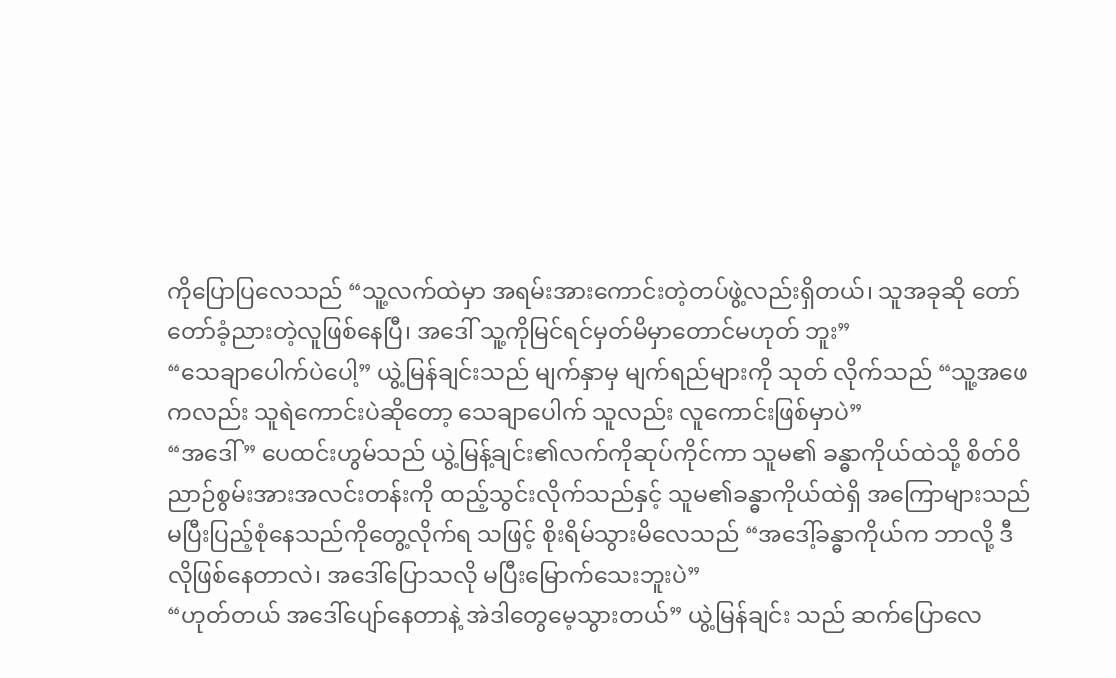ကိုပြောပြလေသည် “သူ့လက်ထဲမှာ အရမ်းအားကောင်းတဲ့တပ်ဖွဲ့လည်းရှိတယ်၊ သူအခုဆို တော်တော်ခံ့ညားတဲ့လူဖြစ်နေပြီ၊ အဒေါ် သူ့ကိုမြင်ရင်မှတ်မိမှာတောင်မဟုတ် ဘူး”
“သေချာပေါက်ပဲပေါ့” ယွဲ့မြန်ချင်းသည် မျက်နှာမှ မျက်ရည်များကို သုတ် လိုက်သည် “သူ့အဖေကလည်း သူရဲကောင်းပဲဆိုတော့ သေချာပေါက် သူလည်း လူကောင်းဖြစ်မှာပဲ”
“အဒေါ်” ပေထင်းဟွမ်သည် ယွဲ့မြန့်ချင်း၏လက်ကိုဆုပ်ကိုင်ကာ သူမ၏ ခန္ဓာကိုယ်ထဲသို့ စိတ်ဝိညာဉ်စွမ်းအားအလင်းတန်းကို ထည့်သွင်းလိုက်သည်နှင့် သူမ၏ခန္ဓာကိုယ်ထဲရှိ အကြောများသည် မပြီးပြည့်စုံနေသည်ကိုတွေ့လိုက်ရ သဖြင့် စိုးရိမ်သွားမိလေသည် “အဒေါ့်ခန္ဓာကိုယ်က ဘာလို့ ဒီလိုဖြစ်နေတာလဲ၊ အဒေါ်ပြောသလို မပြီးမြောက်သေးဘူးပဲ”
“ဟုတ်တယ် အဒေါ်ပျော်နေတာနဲ့ အဲဒါတွေမေ့သွားတယ်” ယွဲ့မြန်ချင်း သည် ဆက်ပြောလေ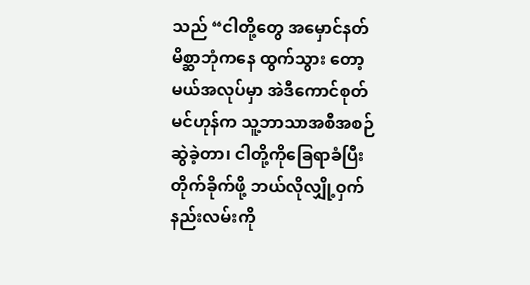သည် “ငါတို့တွေ အမှောင်နတ်မိစ္ဆာဘုံကနေ ထွက်သွား တော့မယ်အလုပ်မှာ အဲဒီကောင်စုတ် မင်ဟုန်က သူ့ဘာသာအစီအစဉ်ဆွဲခဲ့တာ၊ ငါတို့ကိုခြေရာခံပြီး တိုက်ခိုက်ဖို့ ဘယ်လိုလျှို့ဝှက်နည်းလမ်းကို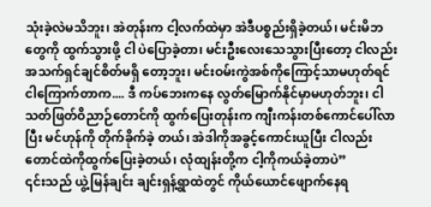သုံးခဲ့လဲမသိဘူး၊ အဲတုန်းက ငါ့လက်ထဲမှာ အဲဒီပစ္စည်းရှိခဲ့တယ်၊ မင်းမိဘတွေကို ထွက်သွားဖို့ ငါ ပဲပြောခဲ့တာ၊ မင်းဦးလေးသေသွားပြီးတော့ ငါလည်း အသက်ရှင်ချင်စိတ်မရှိ တော့ဘူး၊ မင်းဝမ်းကွဲအစ်ကိုကြောင့်သာမဟုတ်ရင် ငါကြောက်တာက.... ဒီ ကပ်ဘေးကနေ လွတ်မြောက်နိုင်မှာမဟုတ်ဘူး၊ ငါ သတ်ဖြတ်ဝိညာဉ်တောင်ကို ထွက်ပြေးတုန်းက ကျီးကန်းတစ်ကောင်ပေါ်လာပြီး မင်ဟုန်ကို တိုက်ခိုက်ခဲ့ တယ်၊ အဲဒါကိုအခွင့်ကောင်းယူပြီး ငါလည်း တောင်ထဲကိုထွက်ပြေးခဲ့တယ်၊ လုံထျန်းတို့က ငါ့ကိုကယ်ခဲ့တာပဲ”
၎င်းသည် ယွဲ့မြန်ချင်း ချင်းရှန့်ရွာထဲတွင် ကိုယ်ယောင်ဖျောက်နေရ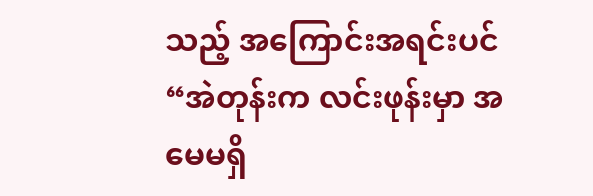သည့် အကြောင်းအရင်းပင် “အဲတုန်းက လင်းဖုန်းမှာ အမေမရှိ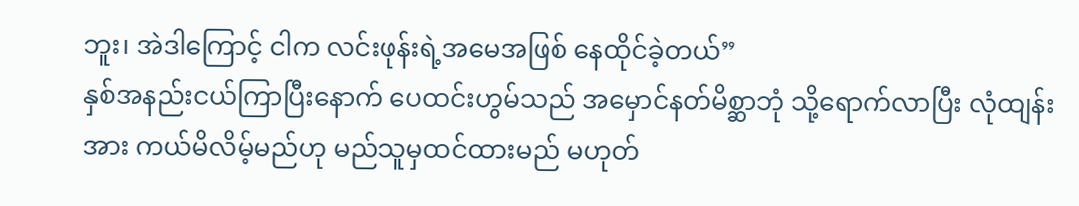ဘူး၊ အဲဒါကြောင့် ငါက လင်းဖုန်းရဲ့အမေအဖြစ် နေထိုင်ခဲ့တယ်”
နှစ်အနည်းငယ်ကြာပြီးနောက် ပေထင်းဟွမ်သည် အမှောင်နတ်မိစ္ဆာဘုံ သို့ရောက်လာပြီး လုံထျန်းအား ကယ်မိလိမ့်မည်ဟု မည်သူမှထင်ထားမည် မဟုတ်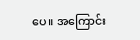ပေ။ အကြောင်း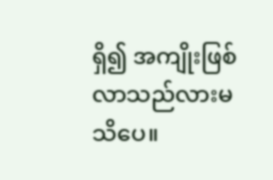ရှိ၍ အကျိုးဖြစ်လာသည်လားမသိပေ။